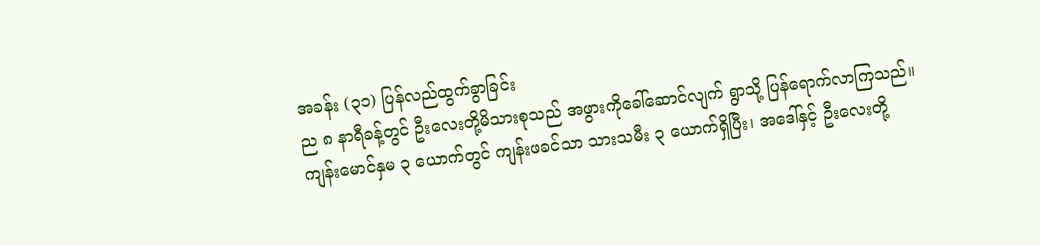အခန်း (၃၁) ပြန်လည်ထွက်ခွာခြင်း
ည ၈ နာရီခန့်တွင် ဦးလေးတို့မိသားစုသည် အဖွားကိုခေါ်ဆောင်လျက် ရွာသို့ ပြန်ရောက်လာကြသည်။
ကျန်းမောင်နှမ ၃ ယောက်တွင် ကျန်းဖခင်သာ သားသမီး ၃ ယောက်ရှိပြီး၊ အဒေါ်နှင့် ဦးလေးတို့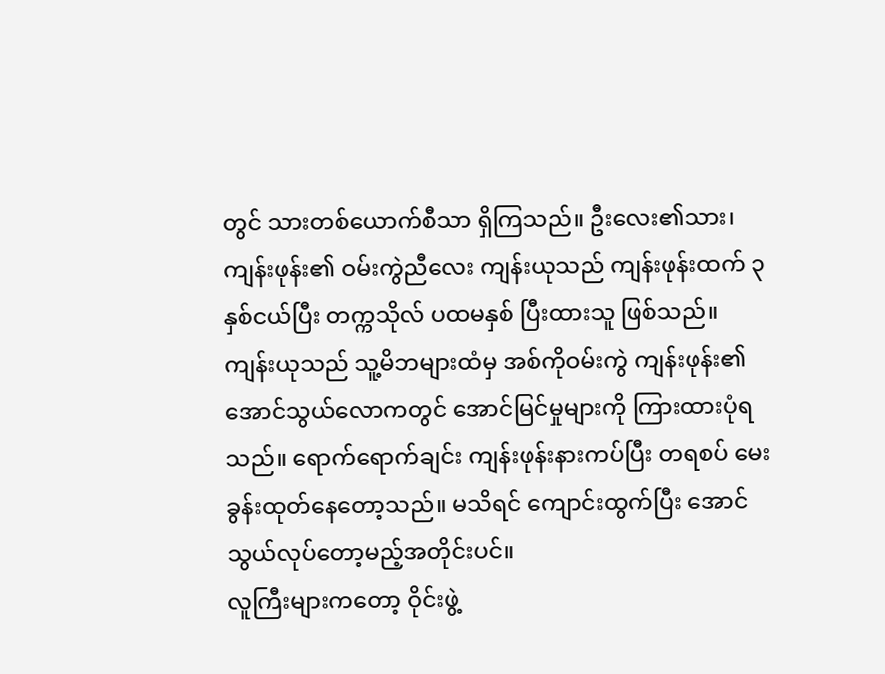တွင် သားတစ်ယောက်စီသာ ရှိကြသည်။ ဦးလေး၏သား၊ ကျန်းဖုန်း၏ ဝမ်းကွဲညီလေး ကျန်းယုသည် ကျန်းဖုန်းထက် ၃ နှစ်ငယ်ပြီး တက္ကသိုလ် ပထမနှစ် ပြီးထားသူ ဖြစ်သည်။
ကျန်းယုသည် သူ့မိဘများထံမှ အစ်ကိုဝမ်းကွဲ ကျန်းဖုန်း၏ အောင်သွယ်လောကတွင် အောင်မြင်မှုများကို ကြားထားပုံရသည်။ ရောက်ရောက်ချင်း ကျန်းဖုန်းနားကပ်ပြီး တရစပ် မေးခွန်းထုတ်နေတော့သည်။ မသိရင် ကျောင်းထွက်ပြီး အောင်သွယ်လုပ်တော့မည့်အတိုင်းပင်။
လူကြီးများကတော့ ဝိုင်းဖွဲ့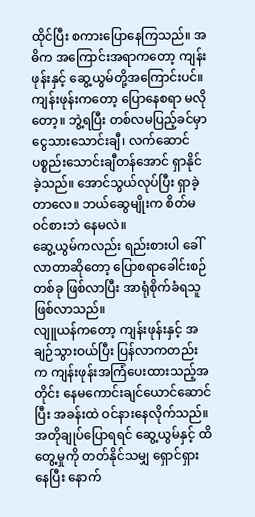ထိုင်ပြီး စကားပြောနေကြသည်။ အဓိက အကြောင်းအရာကတော့ ကျန်းဖုန်းနှင့် ဆွေ့ယွမ်တို့အကြောင်းပင်။
ကျန်းဖုန်းကတော့ ပြောနေစရာ မလိုတော့။ ဘွဲ့ရပြီး တစ်လမပြည့်ခင်မှာ ငွေသားသောင်းချီ၊ လက်ဆောင်ပစ္စည်းသောင်းချီတန်အောင် ရှာနိုင်ခဲ့သည်။ အောင်သွယ်လုပ်ပြီး ရှာခဲ့တာလေ။ ဘယ်ဆွေမျိုးက စိတ်မဝင်စားဘဲ နေမလဲ။
ဆွေ့ယွမ်ကလည်း ရည်းစားပါ ခေါ်လာတာဆိုတော့ ပြောစရာခေါင်းစဉ်တစ်ခု ဖြစ်လာပြီး အာရုံစိုက်ခံရသူ ဖြစ်လာသည်။
လျူယန်ကတော့ ကျန်းဖုန်းနှင့် အချဉ်သွားဝယ်ပြီး ပြန်လာကတည်းက ကျန်းဖုန်းအကြံပေးထားသည့်အတိုင်း နေမကောင်းချင်ယောင်ဆောင်ပြီး အခန်းထဲ ဝင်နားနေလိုက်သည်။ အတိုချုပ်ပြောရရင် ဆွေ့ယွမ်နှင့် ထိတွေ့မှုကို တတ်နိုင်သမျှ ရှောင်ရှားနေပြီး နောက်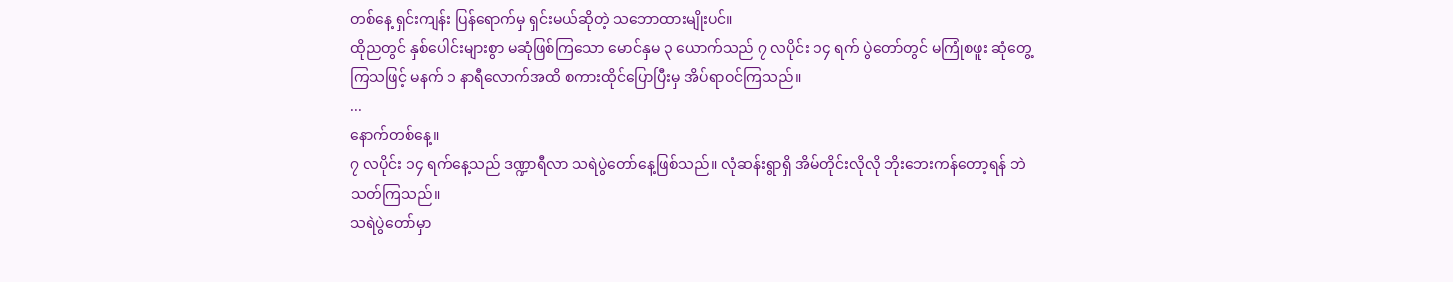တစ်နေ့ ရှင်းကျန်း ပြန်ရောက်မှ ရှင်းမယ်ဆိုတဲ့ သဘောထားမျိုးပင်။
ထိုညတွင် နှစ်ပေါင်းများစွာ မဆုံဖြစ်ကြသော မောင်နှမ ၃ ယောက်သည် ၇ လပိုင်း ၁၄ ရက် ပွဲတော်တွင် မကြုံစဖူး ဆုံတွေ့ကြသဖြင့် မနက် ၁ နာရီလောက်အထိ စကားထိုင်ပြောပြီးမှ အိပ်ရာဝင်ကြသည်။
...
နောက်တစ်နေ့။
၇ လပိုင်း ၁၄ ရက်နေ့သည် ဒဏ္ဍာရီလာ သရဲပွဲတော်နေ့ဖြစ်သည်။ လုံဆန်းရွာရှိ အိမ်တိုင်းလိုလို ဘိုးဘေးကန်တော့ရန် ဘဲသတ်ကြသည်။
သရဲပွဲတော်မှာ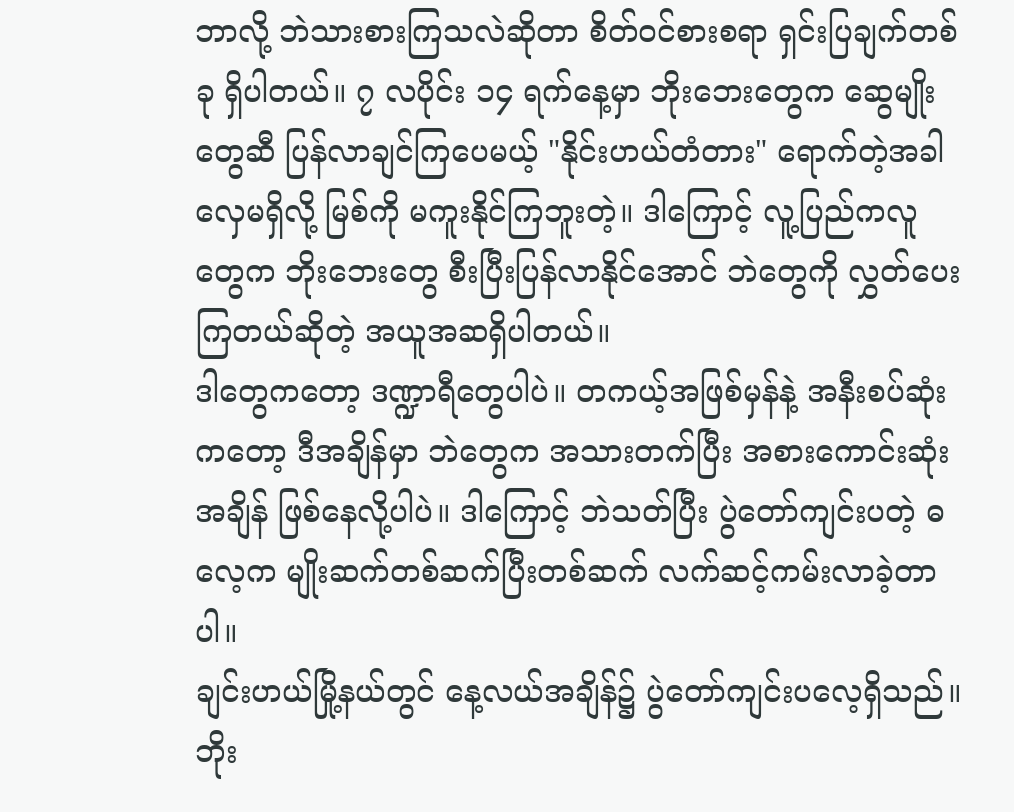ဘာလို့ ဘဲသားစားကြသလဲဆိုတာ စိတ်ဝင်စားစရာ ရှင်းပြချက်တစ်ခု ရှိပါတယ်။ ၇ လပိုင်း ၁၄ ရက်နေ့မှာ ဘိုးဘေးတွေက ဆွေမျိုးတွေဆီ ပြန်လာချင်ကြပေမယ့် "နိုင်းဟယ်တံတား" ရောက်တဲ့အခါ လှေမရှိလို့ မြစ်ကို မကူးနိုင်ကြဘူးတဲ့။ ဒါကြောင့် လူ့ပြည်ကလူတွေက ဘိုးဘေးတွေ စီးပြီးပြန်လာနိုင်အောင် ဘဲတွေကို လွှတ်ပေးကြတယ်ဆိုတဲ့ အယူအဆရှိပါတယ်။
ဒါတွေကတော့ ဒဏ္ဍာရီတွေပါပဲ။ တကယ့်အဖြစ်မှန်နဲ့ အနီးစပ်ဆုံးကတော့ ဒီအချိန်မှာ ဘဲတွေက အသားတက်ပြီး အစားကောင်းဆုံးအချိန် ဖြစ်နေလို့ပါပဲ။ ဒါကြောင့် ဘဲသတ်ပြီး ပွဲတော်ကျင်းပတဲ့ ဓလေ့က မျိုးဆက်တစ်ဆက်ပြီးတစ်ဆက် လက်ဆင့်ကမ်းလာခဲ့တာပါ။
ချင်းဟယ်မြို့နယ်တွင် နေ့လယ်အချိန်၌ ပွဲတော်ကျင်းပလေ့ရှိသည်။ ဘိုး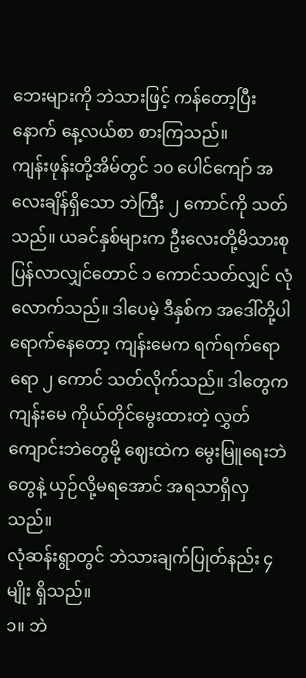ဘေးများကို ဘဲသားဖြင့် ကန်တော့ပြီးနောက် နေ့လယ်စာ စားကြသည်။
ကျန်းဖုန်းတို့အိမ်တွင် ၁၀ ပေါင်ကျော် အလေးချိန်ရှိသော ဘဲကြီး ၂ ကောင်ကို သတ်သည်။ ယခင်နှစ်များက ဦးလေးတို့မိသားစု ပြန်လာလျှင်တောင် ၁ ကောင်သတ်လျှင် လုံလောက်သည်။ ဒါပေမဲ့ ဒီနှစ်က အဒေါ်တို့ပါ ရောက်နေတော့ ကျန်းမေက ရက်ရက်ရောရော ၂ ကောင် သတ်လိုက်သည်။ ဒါတွေက ကျန်းမေ ကိုယ်တိုင်မွေးထားတဲ့ လွှတ်ကျောင်းဘဲတွေမို့ ဈေးထဲက မွေးမြူရေးဘဲတွေနဲ့ ယှဉ်လို့မရအောင် အရသာရှိလှသည်။
လုံဆန်းရွာတွင် ဘဲသားချက်ပြုတ်နည်း ၄ မျိုး ရှိသည်။
၁။ ဘဲ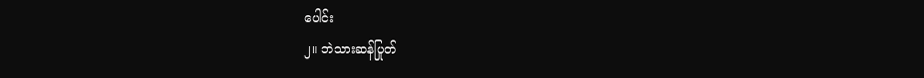ပေါင်း
၂။ ဘဲသားဆန်ပြုတ်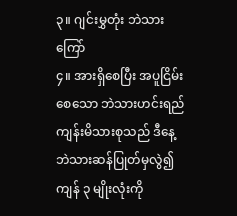၃။ ဂျင်းမွှတုံး ဘဲသားကြော်
၄။ အားရှိစေပြီး အပူငြိမ်းစေသော ဘဲသားဟင်းရည်
ကျန်းမိသားစုသည် ဒီနေ့ ဘဲသားဆန်ပြုတ်မှလွဲ၍ ကျန် ၃ မျိုးလုံးကို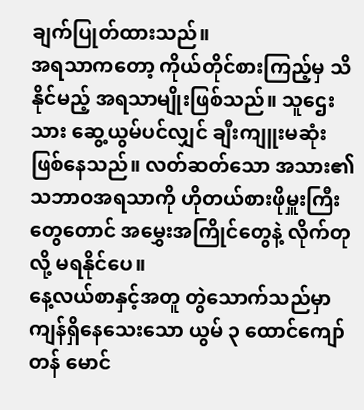ချက်ပြုတ်ထားသည်။
အရသာကတော့ ကိုယ်တိုင်စားကြည့်မှ သိနိုင်မည့် အရသာမျိုးဖြစ်သည်။ သူဌေးသား ဆွေ့ယွမ်ပင်လျှင် ချီးကျူးမဆုံး ဖြစ်နေသည်။ လတ်ဆတ်သော အသား၏ သဘာဝအရသာကို ဟိုတယ်စားဖိုမှူးကြီးတွေတောင် အမွှေးအကြိုင်တွေနဲ့ လိုက်တုလို့ မရနိုင်ပေ။
နေ့လယ်စာနှင့်အတူ တွဲသောက်သည်မှာ ကျန်ရှိနေသေးသော ယွမ် ၃ ထောင်ကျော်တန် မောင်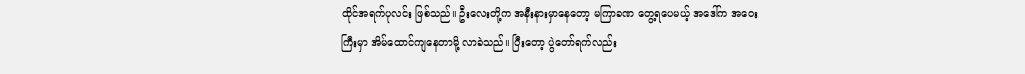ထိုင်အရက်ပုလင်း ဖြစ်သည်။ ဦးလေးတို့က အနီးနားမှာနေတော့ မကြာခဏ တွေ့ရပေမယ့် အဒေါ်က အဝေးကြီးမှာ အိမ်ထောင်ကျနေတာမို့ လာခဲသည်။ ပြီးတော့ ပွဲတော်ရက်လည်း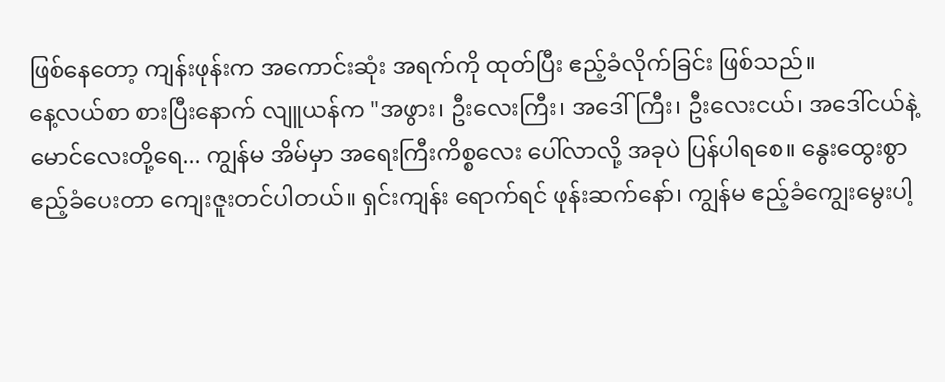ဖြစ်နေတော့ ကျန်းဖုန်းက အကောင်းဆုံး အရက်ကို ထုတ်ပြီး ဧည့်ခံလိုက်ခြင်း ဖြစ်သည်။
နေ့လယ်စာ စားပြီးနောက် လျူယန်က "အဖွား၊ ဦးလေးကြီး၊ အဒေါ်ကြီး၊ ဦးလေးငယ်၊ အဒေါ်ငယ်နဲ့ မောင်လေးတို့ရေ... ကျွန်မ အိမ်မှာ အရေးကြီးကိစ္စလေး ပေါ်လာလို့ အခုပဲ ပြန်ပါရစေ။ နွေးထွေးစွာ ဧည့်ခံပေးတာ ကျေးဇူးတင်ပါတယ်။ ရှင်းကျန်း ရောက်ရင် ဖုန်းဆက်နော်၊ ကျွန်မ ဧည့်ခံကျွေးမွေးပါ့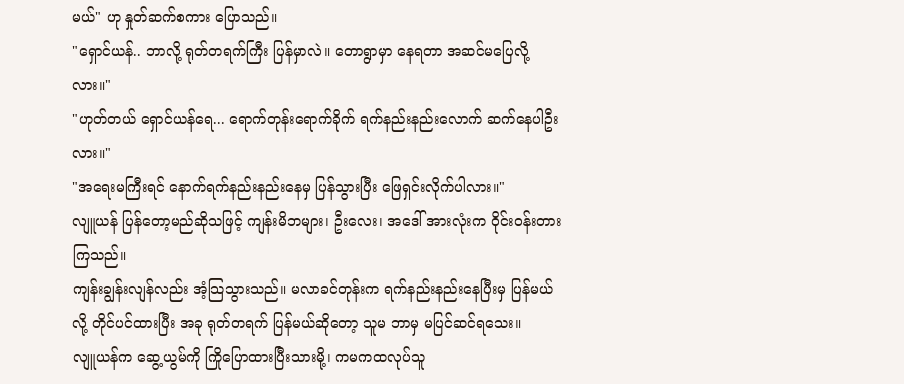မယ်" ဟု နှုတ်ဆက်စကား ပြောသည်။
"ရှောင်ယန်.. ဘာလို့ ရုတ်တရက်ကြီး ပြန်မှာလဲ။ တောရွာမှာ နေရတာ အဆင်မပြေလို့လား။"
"ဟုတ်တယ် ရှောင်ယန်ရေ... ရောက်တုန်းရောက်ခိုက် ရက်နည်းနည်းလောက် ဆက်နေပါဦးလား။"
"အရေးမကြီးရင် နောက်ရက်နည်းနည်းနေမှ ပြန်သွားပြီး ဖြေရှင်းလိုက်ပါလား။"
လျူယန် ပြန်တော့မည်ဆိုသဖြင့် ကျန်းမိဘများ၊ ဦးလေး၊ အဒေါ် အားလုံးက ဝိုင်းဝန်းတားကြသည်။
ကျန်းချွန်းလျန်လည်း အံ့သြသွားသည်။ မလာခင်တုန်းက ရက်နည်းနည်းနေပြီးမှ ပြန်မယ်လို့ တိုင်ပင်ထားပြီး အခု ရုတ်တရက် ပြန်မယ်ဆိုတော့ သူမ ဘာမှ မပြင်ဆင်ရသေး။
လျူယန်က ဆွေ့ယွမ်ကို ကြိုပြောထားပြီးသားမို့၊ ကမကထလုပ်သူ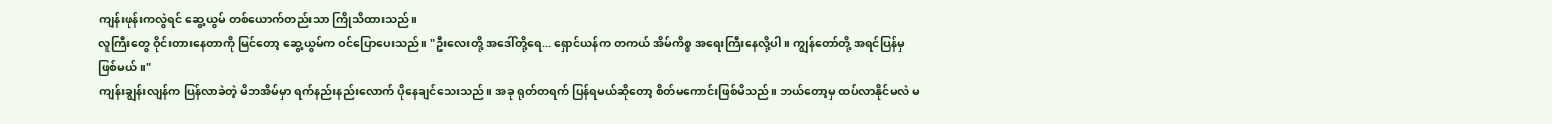ကျန်းဖုန်းကလွဲရင် ဆွေ့ယွမ် တစ်ယောက်တည်းသာ ကြိုသိထားသည်။
လူကြီးတွေ ဝိုင်းတားနေတာကို မြင်တော့ ဆွေ့ယွမ်က ဝင်ပြောပေးသည်။ "ဦးလေးတို့ အဒေါ်တို့ရေ... ရှောင်ယန်က တကယ် အိမ်ကိစ္စ အရေးကြီးနေလို့ပါ။ ကျွန်တော်တို့ အရင်ပြန်မှ ဖြစ်မယ်။"
ကျန်းချွန်းလျန်က ပြန်လာခဲတဲ့ မိဘအိမ်မှာ ရက်နည်းနည်းလောက် ပိုနေချင်သေးသည်။ အခု ရုတ်တရက် ပြန်ရမယ်ဆိုတော့ စိတ်မကောင်းဖြစ်မိသည်။ ဘယ်တော့မှ ထပ်လာနိုင်မလဲ မ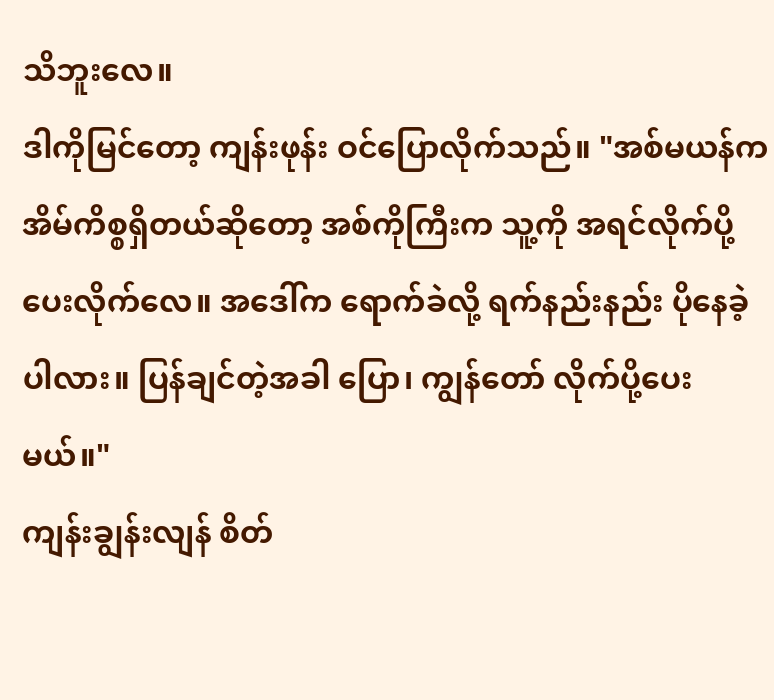သိဘူးလေ။
ဒါကိုမြင်တော့ ကျန်းဖုန်း ဝင်ပြောလိုက်သည်။ "အစ်မယန်က အိမ်ကိစ္စရှိတယ်ဆိုတော့ အစ်ကိုကြီးက သူ့ကို အရင်လိုက်ပို့ပေးလိုက်လေ။ အဒေါ်က ရောက်ခဲလို့ ရက်နည်းနည်း ပိုနေခဲ့ပါလား။ ပြန်ချင်တဲ့အခါ ပြော၊ ကျွန်တော် လိုက်ပို့ပေးမယ်။"
ကျန်းချွန်းလျန် စိတ်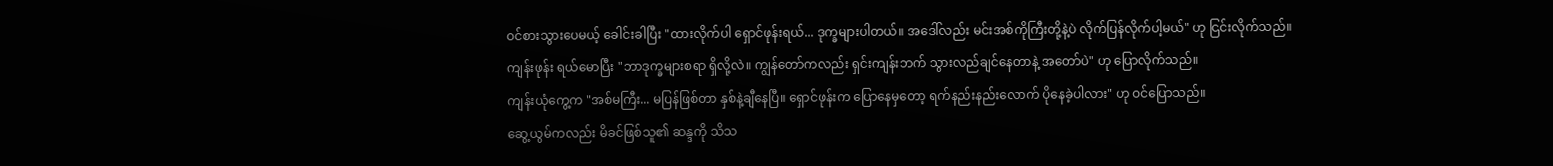ဝင်စားသွားပေမယ့် ခေါင်းခါပြီး "ထားလိုက်ပါ ရှောင်ဖုန်းရယ်... ဒုက္ခများပါတယ်။ အဒေါ်လည်း မင်းအစ်ကိုကြီးတို့နဲ့ပဲ လိုက်ပြန်လိုက်ပါ့မယ်" ဟု ငြင်းလိုက်သည်။
ကျန်းဖုန်း ရယ်မောပြီး "ဘာဒုက္ခများစရာ ရှိလို့လဲ။ ကျွန်တော်ကလည်း ရှင်းကျန်းဘက် သွားလည်ချင်နေတာနဲ့ အတော်ပဲ" ဟု ပြောလိုက်သည်။
ကျန်းယုံကွေ့က "အစ်မကြီး... မပြန်ဖြစ်တာ နှစ်နဲ့ချီနေပြီ။ ရှောင်ဖုန်းက ပြောနေမှတော့ ရက်နည်းနည်းလောက် ပိုနေခဲ့ပါလား" ဟု ဝင်ပြောသည်။
ဆွေ့ယွမ်ကလည်း မိခင်ဖြစ်သူ၏ ဆန္ဒကို သိသ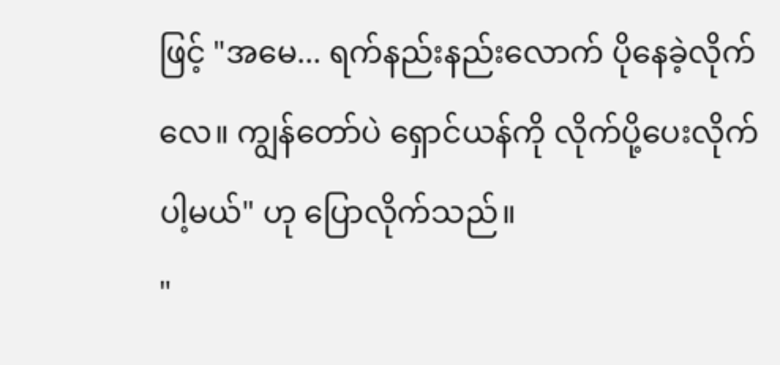ဖြင့် "အမေ... ရက်နည်းနည်းလောက် ပိုနေခဲ့လိုက်လေ။ ကျွန်တော်ပဲ ရှောင်ယန်ကို လိုက်ပို့ပေးလိုက်ပါ့မယ်" ဟု ပြောလိုက်သည်။
"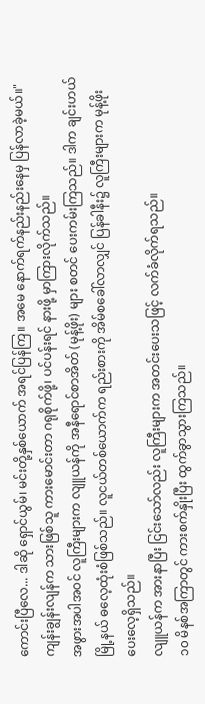ကောင်းပြီလေ... ဒါဆို ရှောင်ယွမ်၊ မင်းတို့နှစ်ယောက် အရင်ပြန်ကြ။ အမေ နောက်ရက်နည်းနည်းနေမှ ပြန်လာခဲ့မယ်။" ကျန်းချွန်းလျန်က သားဖြစ်သူ ကားမောင်းတာ ဂရုစိုက်ဖို့၊ ပင်ပန်းရင် နားဖို့ မှာကြားလိုက်သည်။
အဖွားအပါအဝင် လူကြီးများက လျူယန်ကို အနီရောင်စာအိတ် (မုန့်ဖိုး) များ စတင် ပေးကမ်းကြသည်။ ဒါက ချင်းဟယ်မြို့နယ် ဓလေ့ထုံးစံဖြစ်သည်။ လူငယ်တစ်ယောက်က ရည်းစားကို အိမ်စခေါ်လာလျှင် ပြန်ခါနီး၌ လူကြီးများက မုန့်ဖိုးပေးလေ့ရှိသည်။
လျူယန်က အားနာပြီး ငြင်းသော်လည်း လူကြီးများက အတင်းပေးသဖြင့် လက်ခံလိုက်ရသည်။
၁၀ မိနစ်အကြာတွင် ကားစက်နှိုးပြီး ထွက်ခွာသွားကြသည်။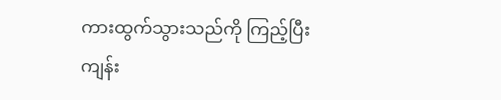ကားထွက်သွားသည်ကို ကြည့်ပြီး ကျန်း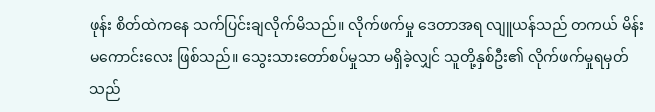ဖုန်း စိတ်ထဲကနေ သက်ပြင်းချလိုက်မိသည်။ လိုက်ဖက်မှု ဒေတာအရ လျူယန်သည် တကယ် မိန်းမကောင်းလေး ဖြစ်သည်။ သွေးသားတော်စပ်မှုသာ မရှိခဲ့လျှင် သူတို့နှစ်ဦး၏ လိုက်ဖက်မှုရမှတ်သည်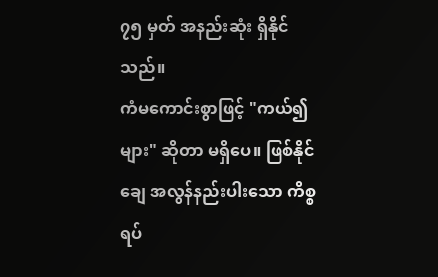၇၅ မှတ် အနည်းဆုံး ရှိနိုင်သည်။
ကံမကောင်းစွာဖြင့် "ကယ်၍များ" ဆိုတာ မရှိပေ။ ဖြစ်နိုင်ချေ အလွန်နည်းပါးသော ကိစ္စရပ်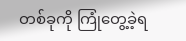တစ်ခုကို ကြုံတွေ့ခဲ့ရ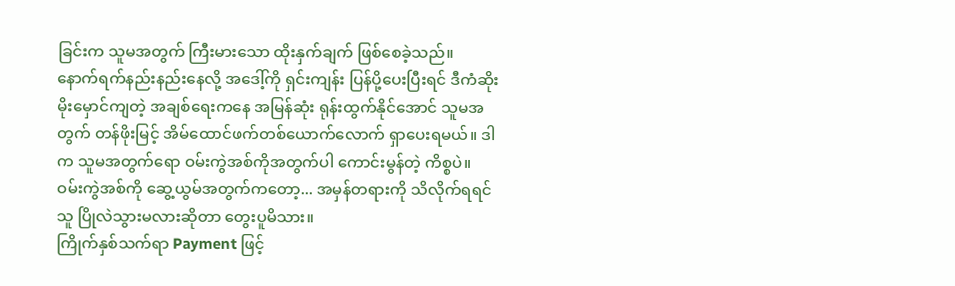ခြင်းက သူမအတွက် ကြီးမားသော ထိုးနှက်ချက် ဖြစ်စေခဲ့သည်။
နောက်ရက်နည်းနည်းနေလို့ အဒေါ့်ကို ရှင်းကျန်း ပြန်ပို့ပေးပြီးရင် ဒီကံဆိုးမိုးမှောင်ကျတဲ့ အချစ်ရေးကနေ အမြန်ဆုံး ရုန်းထွက်နိုင်အောင် သူမအတွက် တန်ဖိုးမြင့် အိမ်ထောင်ဖက်တစ်ယောက်လောက် ရှာပေးရမယ်။ ဒါက သူမအတွက်ရော ဝမ်းကွဲအစ်ကိုအတွက်ပါ ကောင်းမွန်တဲ့ ကိစ္စပဲ။
ဝမ်းကွဲအစ်ကို ဆွေ့ယွမ်အတွက်ကတော့... အမှန်တရားကို သိလိုက်ရရင် သူ ပြိုလဲသွားမလားဆိုတာ တွေးပူမိသား။
ကြိုက်နှစ်သက်ရာ Payment ဖြင့်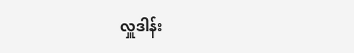လှူဒါန်း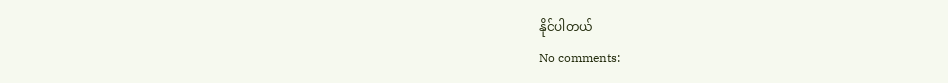နိုင်ပါတယ်
No comments: